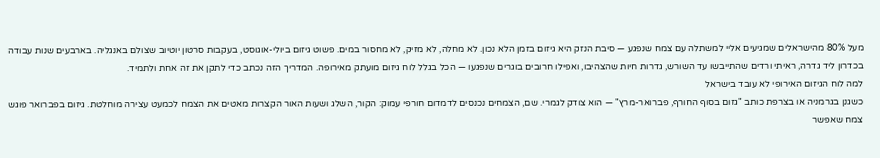מעל 80% מהישראלים שמגיעים אליי למשתלה עם צמח שנפגע — סיבת הנזק היא גיזום בזמן הלא נכון. לא מחלה, לא מזיק, לא מחסור במים. פשוט גיזום ביולי-אוגוסט, בעקבות סרטון יוטיוב שצולם באנגליה. בארבעים שנות עבודה בכדרון ליד גדרה, ראיתי ורדים שהתייבשו עד השורש, גדרות חיות שהצהיבו, ואפילו חרובים בוגרים שנפגעו — הכל בגלל לוח גיזום מועתק מאירופה. המדריך הזה נכתב כדי לתקן את זה אחת ולתמיד.
למה לוח הגיזום האירופי לא עובד בישראל
כשגנן בגרמניה או בצרפת כותב "גזום בסוף החורף, פברואר-מרץ" — הוא צודק לגמרי. שם, הצמחים נכנסים לדמדום חורפי עמוק: הקור, השלג ושעות האור הקצרות מאטים את הצמח לכמעט עצירה מוחלטת. גיזום בפברואר פוגש צמח שאפשר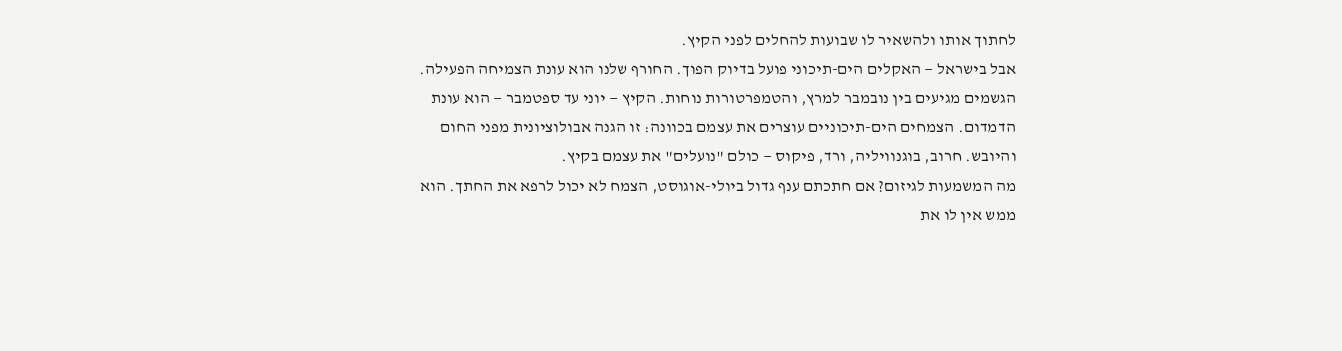לחתוך אותו ולהשאיר לו שבועות להחלים לפני הקיץ.
אבל בישראל — האקלים הים-תיכוני פועל בדיוק הפוך. החורף שלנו הוא עונת הצמיחה הפעילה. הגשמים מגיעים בין נובמבר למרץ, והטמפרטורות נוחות. הקיץ — יוני עד ספטמבר — הוא עונת הדמדום. הצמחים הים-תיכוניים עוצרים את עצמם בכוונה: זו הגנה אבולוציונית מפני החום והיובש. חרוב, בוגנוויליה, ורד, פיקוס — כולם "נועלים" את עצמם בקיץ.
מה המשמעות לגיזום? אם חתכתם ענף גדול ביולי-אוגוסט, הצמח לא יכול לרפא את החתך. הוא ממש אין לו את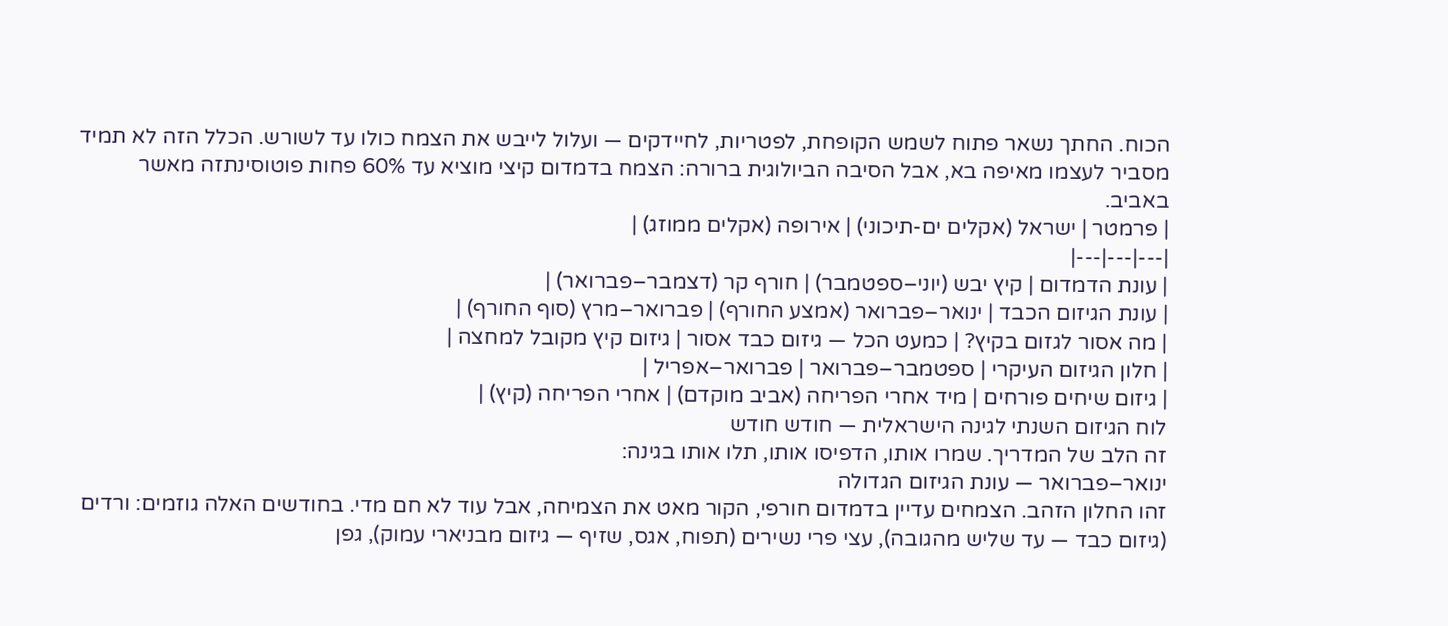הכוח. החתך נשאר פתוח לשמש הקופחת, לפטריות, לחיידקים — ועלול לייבש את הצמח כולו עד לשורש. הכלל הזה לא תמיד מסביר לעצמו מאיפה בא, אבל הסיבה הביולוגית ברורה: הצמח בדמדום קיצי מוציא עד 60% פחות פוטוסינתזה מאשר באביב.
| פרמטר | ישראל (אקלים ים-תיכוני) | אירופה (אקלים ממוזג) |
|---|---|---|
| עונת הדמדום | קיץ יבש (יוני–ספטמבר) | חורף קר (דצמבר–פברואר) |
| עונת הגיזום הכבד | ינואר–פברואר (אמצע החורף) | פברואר–מרץ (סוף החורף) |
| מה אסור לגזום בקיץ? | כמעט הכל — גיזום כבד אסור | גיזום קיץ מקובל למחצה |
| חלון הגיזום העיקרי | ספטמבר–פברואר | פברואר–אפריל |
| גיזום שיחים פורחים | מיד אחרי הפריחה (אביב מוקדם) | אחרי הפריחה (קיץ) |
לוח הגיזום השנתי לגינה הישראלית — חודש חודש
זה הלב של המדריך. שמרו אותו, הדפיסו אותו, תלו אותו בגינה:
ינואר–פברואר — עונת הגיזום הגדולה
זהו החלון הזהב. הצמחים עדיין בדמדום חורפי, הקור מאט את הצמיחה, אבל עוד לא חם מדי. בחודשים האלה גוזמים: ורדים (גיזום כבד — עד שליש מהגובה), עצי פרי נשירים (תפוח, אגס, שזיף — גיזום מבניארי עמוק), גפן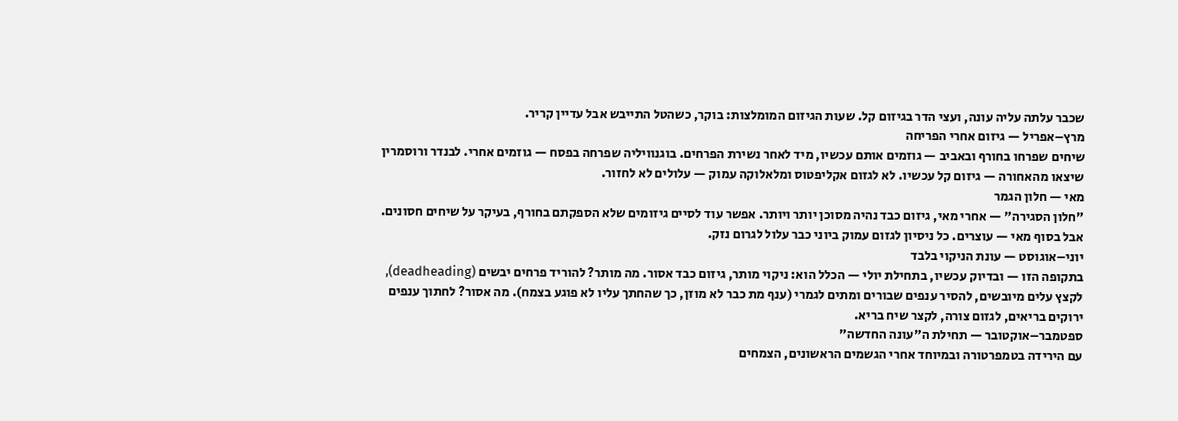שכבר עלתה עליה עונה, ועצי הדר בגיזום קל. שעות הגיזום המומלצות: בוקר, כשהטל התייבש אבל עדיין קריר.
מרץ–אפריל — גיזום אחרי הפריחה
שיחים שפרחו בחורף ובאביב — גוזמים אותם עכשיו, מיד לאחר נשירת הפרחים. בוגנוויליה שפרחה בפסח — גוזמים אחרי. לבנדר ורוסמרין שיצאו מהאחורה — גיזום קל עכשיו. לא לגזום אקליפטוס ומלאלוקה עמוק — עלולים לא לחזור.
מאי — חלון הגמר
"חלון הסגירה" — אחרי מאי, גיזום כבד נהיה מסוכן יותר ויותר. אפשר עוד לסיים גיזומים שלא הספקתם בחורף, בעיקר על שיחים חסונים. אבל בסוף מאי — עוצרים. כל ניסיון לגזום עמוק ביוני כבר עלול לגרום נזק.
יוני–אוגוסט — עונת הניקוי בלבד
בתקופה הזו — ובדיוק עכשיו, בתחילת יולי — הכלל הוא: ניקוי מותר, גיזום כבד אסור. מה מותר? להוריד פרחים יבשים (deadheading), לקצץ עלים מיובשים, להסיר ענפים שבורים ומתים לגמרי (ענף מת כבר לא מוזן, כך שהחתך עליו לא פוגע בצמח). מה אסור? לחתוך ענפים ירוקים בריאים, לגזום צורה, לקצר שיח בריא.
ספטמבר–אוקטובר — תחילת ה"עונה החדשה"
עם הירידה בטמפרטורה ובמיוחד אחרי הגשמים הראשונים, הצמחים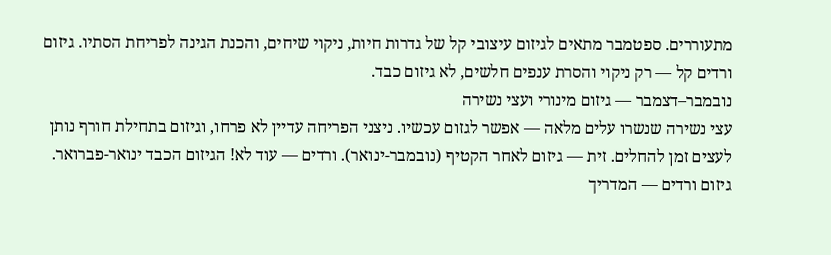מתעוררים. ספטמבר מתאים לגיזום עיצובי קל של גדרות חיות, ניקוי שיחים, והכנת הגינה לפריחת הסתיו. גיזום ורדים קל — רק ניקוי והסרת ענפים חלשים, לא גיזום כבד.
נובמבר–דצמבר — גיזום מינורי ועצי נשירה
עצי נשירה שנשרו עלים מלאה — אפשר לגזום עכשיו. ניצני הפריחה עדיין לא פרחו, וגיזום בתחילת חורף נותן לעצים זמן להחלים. זית — גיזום לאחר הקטיף (נובמבר-ינואר). ורדים — עוד לא! הגיזום הכבד ינואר-פברואר.
גיזום ורדים — המדריך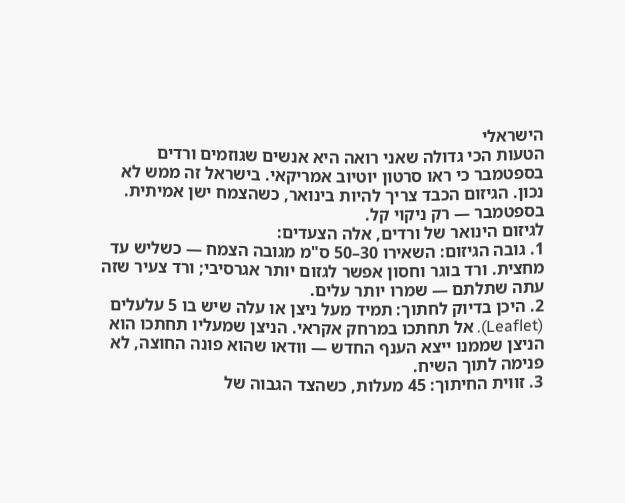הישראלי
הטעות הכי גדולה שאני רואה היא אנשים שגוזמים ורדים בספטמבר כי ראו סרטון יוטיוב אמריקאי. בישראל זה ממש לא נכון. הגיזום הכבד צריך להיות בינואר, כשהצמח ישן אמיתית. בספטמבר — רק ניקוי קל.
לגיזום הינואר של ורדים, אלה הצעדים:
1. גובה הגיזום: השאירו 30–50 ס"מ מגובה הצמח — כשליש עד מחצית. ורד בוגר וחסון אפשר לגזום יותר אגרסיבי; ורד צעיר שזה עתה שתלתם — שמרו יותר עלים.
2. היכן בדיוק לחתוך: תמיד מעל ניצן או עלה שיש בו 5 עלעלים (Leaflet). אל תחתכו במרחק אקראי. הניצן שמעליו תחתכו הוא הניצן שממנו ייצא הענף החדש — וודאו שהוא פונה החוצה, לא פנימה לתוך השיח.
3. זווית החיתוך: 45 מעלות, כשהצד הגבוה של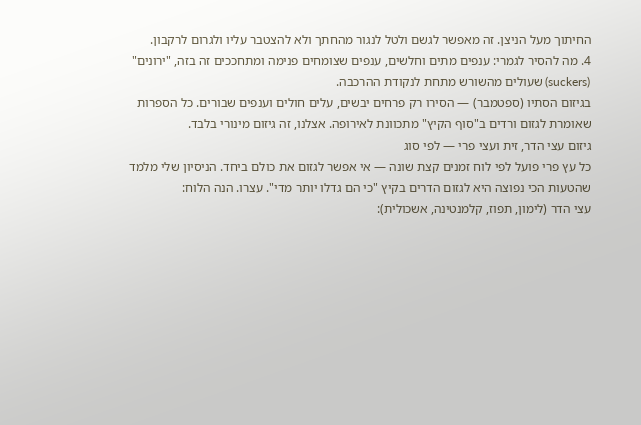החיתוך מעל הניצן. זה מאפשר לגשם ולטל לנגור מהחתך ולא להצטבר עליו ולגרום לרקבון.
4. מה להסיר לגמרי: ענפים מתים וחלשים, ענפים שצומחים פנימה ומתחככים זה בזה, "ירונים" (suckers) שעולים מהשורש מתחת לנקודת ההרכבה.
בגיזום הסתיו (ספטמבר) — הסירו רק פרחים יבשים, עלים חולים וענפים שבורים. כל הספרות שאומרת לגזום ורדים ב"סוף הקיץ" מתכוונת לאירופה. אצלנו, זה גיזום מינורי בלבד.
גיזום עצי הדר, זית ועצי פרי — לפי סוג
כל עץ פרי פועל לפי לוח זמנים קצת שונה — אי אפשר לגזום את כולם ביחד. הניסיון שלי מלמד שהטעות הכי נפוצה היא לגזום הדרים בקיץ "כי הם גדלו יותר מדי". עצרו. הנה הלוח:
עצי הדר (לימון, תפוז, קלמנטינה, אשכולית):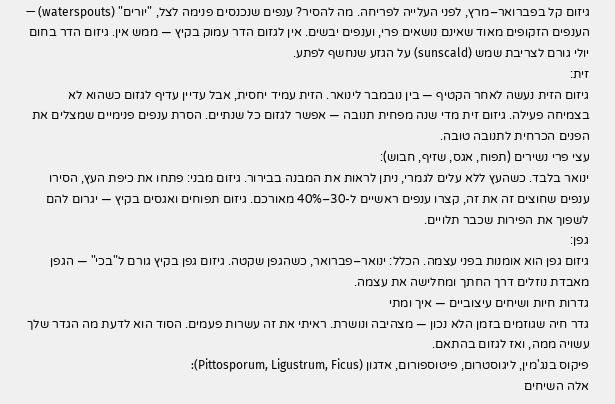גיזום קל בפברואר–מרץ, לפני העלייה לפריחה. מה להסיר? ענפים שנכנסים פנימה לצל, "יורים" (waterspouts) — הענפים הזקופים מאוד שאינם נושאים פרי, וענפים יבשים. אין לגזום הדר עמוק בקיץ — ממש אין. גיזום הדר בחום יולי גורם לצריבת שמש (sunscald) על הגזע שנחשף לפתע.
זית:
גיזום הזית נעשה לאחר הקטיף — בין נובמבר לינואר. הזית עמיד יחסית, אבל עדיין עדיף לגזום כשהוא לא בצמיחה פעילה. גיזום זית מדי שנה מפחית תנובה — אפשר לגזום כל שנתיים. הסרת ענפים פנימיים שמצלים את הפנים הכרחית לתנובה טובה.
עצי פרי נשירים (תפוח, אגס, שזיף, חבוש):
ינואר בלבד. כשהעץ ללא עלים לגמרי, ניתן לראות את המבנה בבירור. גיזום מבני: פתחו את כיפת העץ, הסירו ענפים שחוצים זה את זה, קצרו ענפים ראשיים ל-30–40% מאורכם. גיזום תפוחים ואגסים בקיץ — יגרום להם לשפוך את הפירות שכבר תלויים.
גפן:
גיזום גפן הוא אומנות בפני עצמה. הכלל: ינואר–פברואר, כשהגפן שקטה. גיזום גפן בקיץ גורם ל"בכי" — הגפן מאבדת נוזלים דרך החתך ומחלישה את עצמה.
גדרות חיות ושיחים עיצוביים — איך ומתי
גדר חיה שגוזמים בזמן הלא נכון — מצהיבה ונושרת. ראיתי את זה עשרות פעמים. הסוד הוא לדעת מה הגדר שלך עשויה ממה, ואז לגזום בהתאם.
פיקוס בנג'מין, ליגוסטרום, פיטוספורום, אדגון (Pittosporum, Ligustrum, Ficus):
אלה השיחים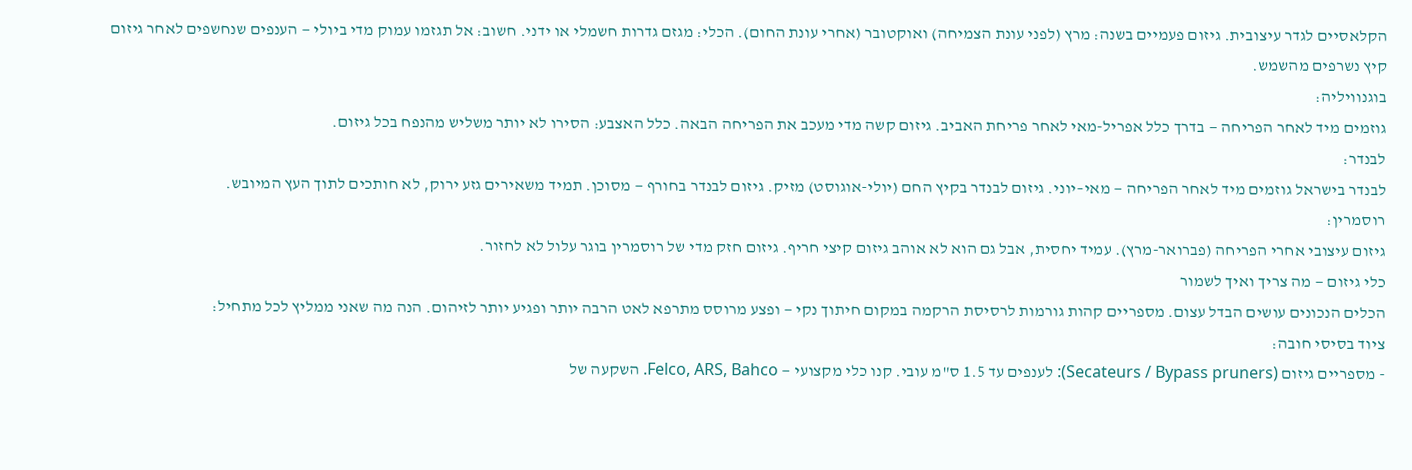הקלאסיים לגדר עיצובית. גיזום פעמיים בשנה: מרץ (לפני עונת הצמיחה) ואוקטובר (אחרי עונת החום). הכלי: מגזם גדרות חשמלי או ידני. חשוב: אל תגזמו עמוק מדי ביולי — הענפים שנחשפים לאחר גיזום קיץ נשרפים מהשמש.
בוגנוויליה:
גוזמים מיד לאחר הפריחה — בדרך כלל אפריל-מאי לאחר פריחת האביב. גיזום קשה מדי מעכב את הפריחה הבאה. כלל האצבע: הסירו לא יותר משליש מהנפח בכל גיזום.
לבנדר:
לבנדר בישראל גוזמים מיד לאחר הפריחה — מאי–יוני. גיזום לבנדר בקיץ החם (יולי-אוגוסט) מזיק. גיזום לבנדר בחורף — מסוכן. תמיד משאירים גזע ירוק, לא חותכים לתוך העץ המיובש.
רוסמרין:
גיזום עיצובי אחרי הפריחה (פברואר-מרץ). עמיד יחסית, אבל גם הוא לא אוהב גיזום קיצי חריף. גיזום חזק מדי של רוסמרין בוגר עלול לא לחזור.
כלי גיזום — מה צריך ואיך לשמור
הכלים הנכונים עושים הבדל עצום. מספריים קהות גורמות לרסיסת הרקמה במקום חיתוך נקי — ופצע מרוסס מתרפא לאט הרבה יותר ופגיע יותר לזיהום. הנה מה שאני ממליץ לכל מתחיל:
ציוד בסיסי חובה:
- מספריים גיזום (Secateurs / Bypass pruners): לענפים עד 1.5 ס"מ עובי. קנו כלי מקצועי — Felco, ARS, Bahco. השקעה של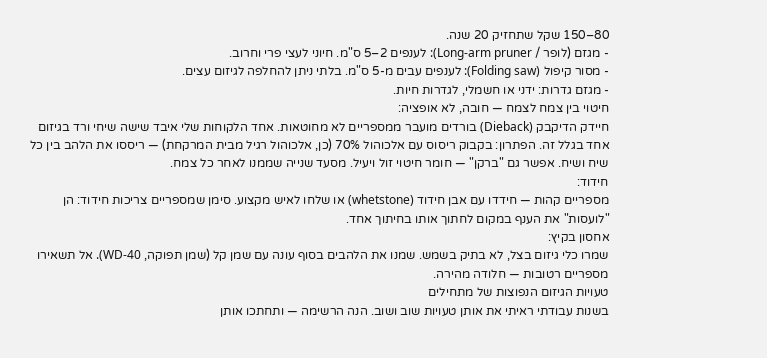80–150 שקל שתחזיק 20 שנה.
- מגזם (לופר / Long-arm pruner): לענפים 2–5 ס"מ. חיוני לעצי פרי וחרוב.
- מסור קיפול (Folding saw): לענפים עבים מ-5 ס"מ. בלתי ניתן להחלפה לגיזום עצים.
- מגזם גדרות: ידני או חשמלי, לגדרות חיות.
חיטוי בין צמח לצמח — חובה, לא אופציה:
חיידק הדיקבק (Dieback) בורדים מועבר ממספריים לא מחוטאות. אחד הלקוחות שלי איבד שישה שיחי ורד בגיזום אחד בגלל זה. הפתרון: בקבוק ריסוס עם אלכוהול 70% (כן, אלכוהול רגיל מבית המרקחת) — ריססו את הלהב בין כל שיח ושיח. אפשר גם "ברקן" — חומר חיטוי זול ויעיל. מסעד שנייה שממנו לאחר כל צמח.
חידוד:
מספריים קהות — חידדו עם אבן חידוד (whetstone) או שלחו לאיש מקצוע. סימן שמספריים צריכות חידוד: הן "לועסות" את הענף במקום לחתוך אותו בחיתוך אחד.
אחסון בקיץ:
שמרו כלי גיזום בצל, לא בתיק בשמש. שמנו את הלהבים בסוף עונה עם שמן קל (שמן תפוקה, WD-40). אל תשאירו מספריים רטובות — חלודה מהירה.
טעויות הגיזום הנפוצות של מתחילים
בשנות עבודתי ראיתי את אותן טעויות שוב ושוב. הנה הרשימה — ותחתכו אותן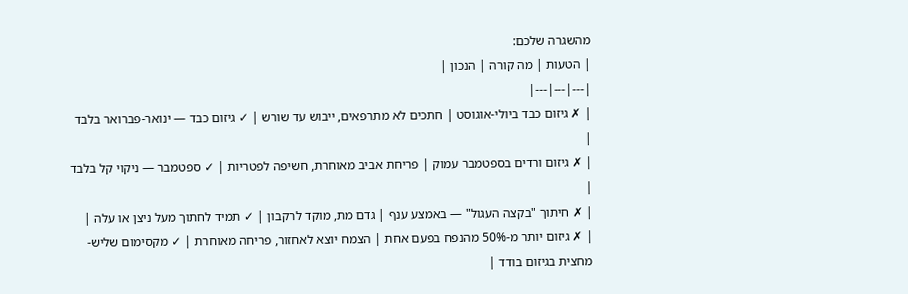מהשגרה שלכם:
| הטעות | מה קורה | הנכון |
|---|---|---|
| ✗ גיזום כבד ביולי-אוגוסט | חתכים לא מתרפאים, ייבוש עד שורש | ✓ גיזום כבד — ינואר-פברואר בלבד |
| ✗ גיזום ורדים בספטמבר עמוק | פריחת אביב מאוחרת, חשיפה לפטריות | ✓ ספטמבר — ניקוי קל בלבד |
| ✗ חיתוך "בקצה העגול" — באמצע ענף | גדם מת, מוקד לרקבון | ✓ תמיד לחתוך מעל ניצן או עלה |
| ✗ גיזום יותר מ-50% מהנפח בפעם אחת | הצמח יוצא לאחזור, פריחה מאוחרת | ✓ מקסימום שליש-מחצית בגיזום בודד |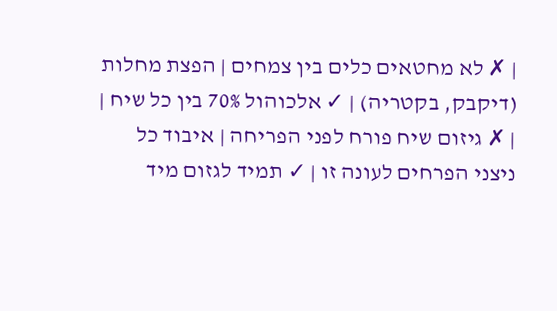| ✗ לא מחטאים כלים בין צמחים | הפצת מחלות (דיקבק, בקטריה) | ✓ אלכוהול 70% בין כל שיח |
| ✗ גיזום שיח פורח לפני הפריחה | איבוד כל ניצני הפרחים לעונה זו | ✓ תמיד לגזום מיד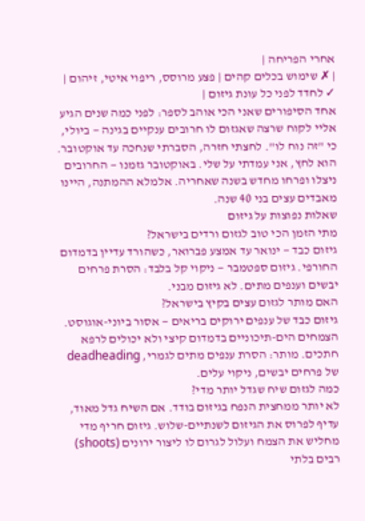אחרי הפריחה |
| ✗ שימוש בכלים קהים | פצע מרוסס, ריפוי איטי, זיהום | ✓ לחדד לפני כל עונת גיזום |
אחד הסיפורים שאני הכי אוהב לספר: לפני כמה שנים הגיע אליי לקוח שרצה שאגזום לו חרובים ענקיים בגינה — ביולי, כי "זה נוח לו". לחצתי חזרה, הסברתי שנחכה עד אוקטובר. הוא לחץ, אני עמדתי על שלי. באוקטובר גזמנו — החרובים ניצלו ופרחו מחדש בשנה שאחריה. אלמלא ההמתנה, היינו מאבדים עצים בני 40 שנה.
שאלות נפוצות על גיזום
מתי הזמן הכי טוב לגזום ורדים בישראל?
גיזום כבד — ינואר עד אמצע פברואר, כשהורד עדיין בדמדום החורפי. גיזום ספטמבר — ניקוי קל בלבד: הסרת פרחים יבשים וענפים מתים. לא גיזום מבני.
האם מותר לגזום עצים בקיץ בישראל?
גיזום כבד של ענפים ירוקים בריאים — אסור ביוני-אוגוסט. הצמחים הים-תיכוניים בדמדום קיצי ולא יכולים לרפא חתכים. מותר: הסרת ענפים מתים לגמרי, deadheading של פרחים יבשים, ניקוי עלים.
כמה לגזום שיח שגדל יותר מדי?
לא יותר ממחצית הנפח בגיזום בודד. אם השיח גדל מאוד, עדיף לפרוס את הגיזום לשנתיים-שלוש. גיזום חריף מדי מחליש את הצמח ועלול לגרום לו ליצור ירונים (shoots) רבים בלתי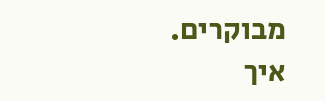מבוקרים.
איך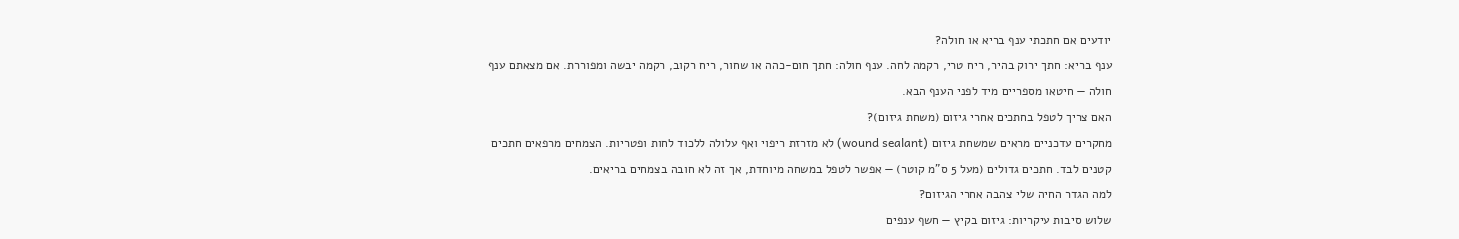יודעים אם חתכתי ענף בריא או חולה?
ענף בריא: חתך ירוק בהיר, ריח טרי, רקמה לחה. ענף חולה: חתך חום-כהה או שחור, ריח רקוב, רקמה יבשה ומפוררת. אם מצאתם ענף חולה — חיטאו מספריים מיד לפני הענף הבא.
האם צריך לטפל בחתכים אחרי גיזום (משחת גיזום)?
מחקרים עדכניים מראים שמשחת גיזום (wound sealant) לא מזרזת ריפוי ואף עלולה ללכוד לחות ופטריות. הצמחים מרפאים חתכים קטנים לבד. חתכים גדולים (מעל 5 ס"מ קוטר) — אפשר לטפל במשחה מיוחדת, אך זה לא חובה בצמחים בריאים.
למה הגדר החיה שלי צהבה אחרי הגיזום?
שלוש סיבות עיקריות: גיזום בקיץ — חשף ענפים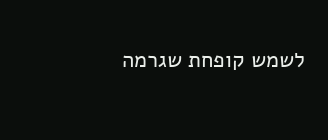לשמש קופחת שגרמה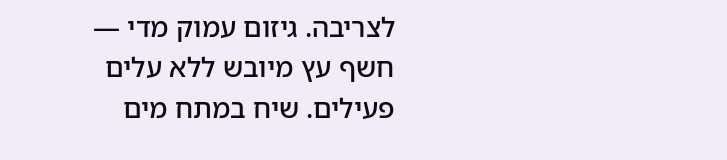לצריבה. גיזום עמוק מדי — חשף עץ מיובש ללא עלים פעילים. שיח במתח מים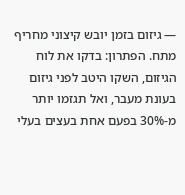— גיזום בזמן יובש קיצוני מחריף מתח. הפתרון: בדקו את לוח הגיזום, השקו היטב לפני גיזום בעונת מעבר, ואל תגזמו יותר מ-30% בפעם אחת בעצים בעלי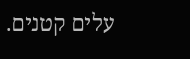עלים קטנים.